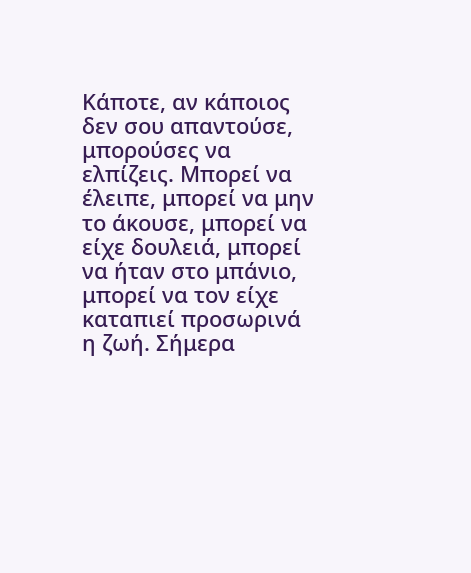Κάποτε, αν κάποιος δεν σου απαντούσε, μπορούσες να ελπίζεις. Μπορεί να έλειπε, μπορεί να μην το άκουσε, μπορεί να είχε δουλειά, μπορεί να ήταν στο μπάνιο, μπορεί να τον είχε καταπιεί προσωρινά η ζωή. Σήμερα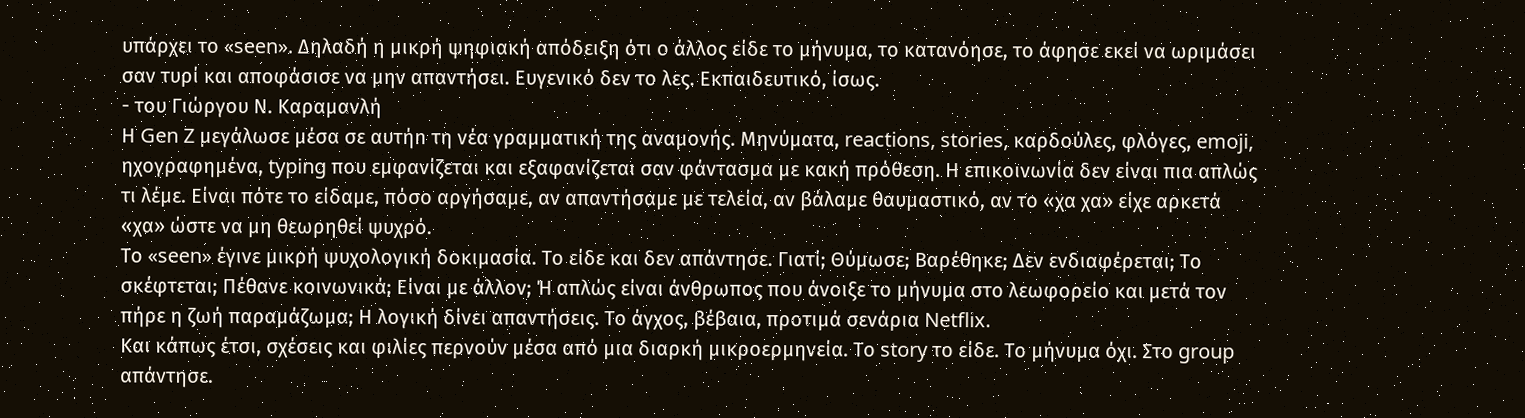υπάρχει το «seen». Δηλαδή η μικρή ψηφιακή απόδειξη ότι ο άλλος είδε το μήνυμα, το κατανόησε, το άφησε εκεί να ωριμάσει σαν τυρί και αποφάσισε να μην απαντήσει. Ευγενικό δεν το λες. Εκπαιδευτικό, ίσως.
- του Γιώργου Ν. Καραμανλή
Η Gen Z μεγάλωσε μέσα σε αυτήn τη νέα γραμματική της αναμονής. Μηνύματα, reactions, stories, καρδούλες, φλόγες, emoji, ηχογραφημένα, typing που εμφανίζεται και εξαφανίζεται σαν φάντασμα με κακή πρόθεση. Η επικοινωνία δεν είναι πια απλώς τι λέμε. Είναι πότε το είδαμε, πόσο αργήσαμε, αν απαντήσαμε με τελεία, αν βάλαμε θαυμαστικό, αν το «χα χα» είχε αρκετά «χα» ώστε να μη θεωρηθεί ψυχρό.
Το «seen» έγινε μικρή ψυχολογική δοκιμασία. Το είδε και δεν απάντησε. Γιατί; Θύμωσε; Βαρέθηκε; Δεν ενδιαφέρεται; Το σκέφτεται; Πέθανε κοινωνικά; Είναι με άλλον; Ή απλώς είναι άνθρωπος που άνοιξε το μήνυμα στο λεωφορείο και μετά τον πήρε η ζωή παραμάζωμα; Η λογική δίνει απαντήσεις. Το άγχος, βέβαια, προτιμά σενάρια Netflix.
Και κάπως έτσι, σχέσεις και φιλίες περνούν μέσα από μια διαρκή μικροερμηνεία. Το story το είδε. Το μήνυμα όχι. Στο group απάντησε.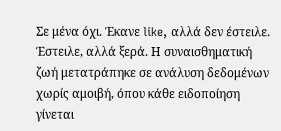Σε μένα όχι. Έκανε like, αλλά δεν έστειλε. Έστειλε, αλλά ξερά. Η συναισθηματική ζωή μετατράπηκε σε ανάλυση δεδομένων χωρίς αμοιβή, όπου κάθε ειδοποίηση γίνεται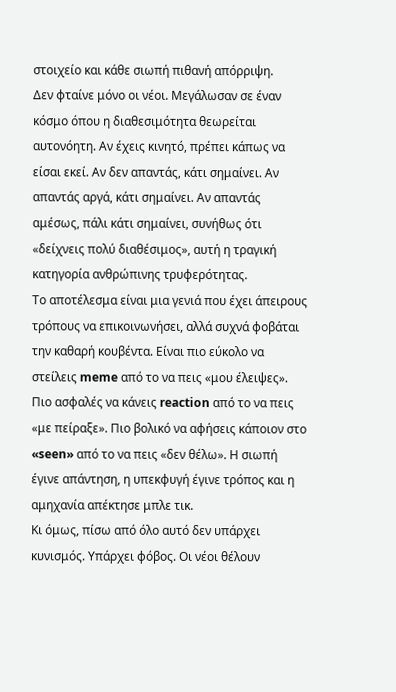στοιχείο και κάθε σιωπή πιθανή απόρριψη.
Δεν φταίνε μόνο οι νέοι. Μεγάλωσαν σε έναν κόσμο όπου η διαθεσιμότητα θεωρείται αυτονόητη. Αν έχεις κινητό, πρέπει κάπως να είσαι εκεί. Αν δεν απαντάς, κάτι σημαίνει. Αν απαντάς αργά, κάτι σημαίνει. Αν απαντάς αμέσως, πάλι κάτι σημαίνει, συνήθως ότι «δείχνεις πολύ διαθέσιμος», αυτή η τραγική κατηγορία ανθρώπινης τρυφερότητας.
Το αποτέλεσμα είναι μια γενιά που έχει άπειρους τρόπους να επικοινωνήσει, αλλά συχνά φοβάται την καθαρή κουβέντα. Είναι πιο εύκολο να στείλεις meme από το να πεις «μου έλειψες». Πιο ασφαλές να κάνεις reaction από το να πεις «με πείραξε». Πιο βολικό να αφήσεις κάποιον στο «seen» από το να πεις «δεν θέλω». Η σιωπή έγινε απάντηση, η υπεκφυγή έγινε τρόπος και η αμηχανία απέκτησε μπλε τικ.
Κι όμως, πίσω από όλο αυτό δεν υπάρχει κυνισμός. Υπάρχει φόβος. Οι νέοι θέλουν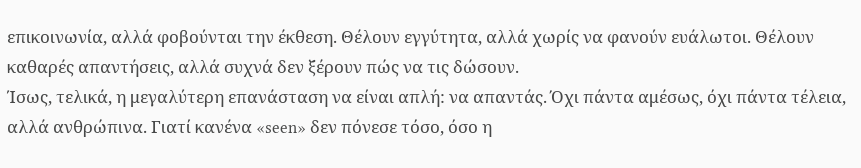επικοινωνία, αλλά φοβούνται την έκθεση. Θέλουν εγγύτητα, αλλά χωρίς να φανούν ευάλωτοι. Θέλουν καθαρές απαντήσεις, αλλά συχνά δεν ξέρουν πώς να τις δώσουν.
Ίσως, τελικά, η μεγαλύτερη επανάσταση να είναι απλή: να απαντάς. Όχι πάντα αμέσως, όχι πάντα τέλεια, αλλά ανθρώπινα. Γιατί κανένα «seen» δεν πόνεσε τόσο, όσο η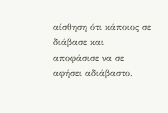αίσθηση ότι κάποιος σε διάβασε και αποφάσισε να σε αφήσει αδιάβαστο.